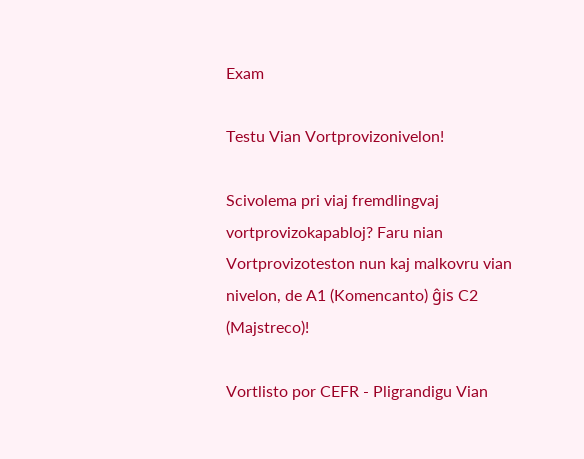Exam

Testu Vian Vortprovizonivelon!

Scivolema pri viaj fremdlingvaj vortprovizokapabloj? Faru nian Vortprovizoteston nun kaj malkovru vian nivelon, de A1 (Komencanto) ĝis C2 (Majstreco)!

Vortlisto por CEFR - Pligrandigu Vian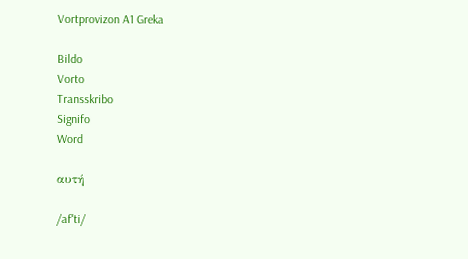Vortprovizon A1 Greka

Bildo
Vorto
Transskribo
Signifo
Word

αυτή

/afˈti/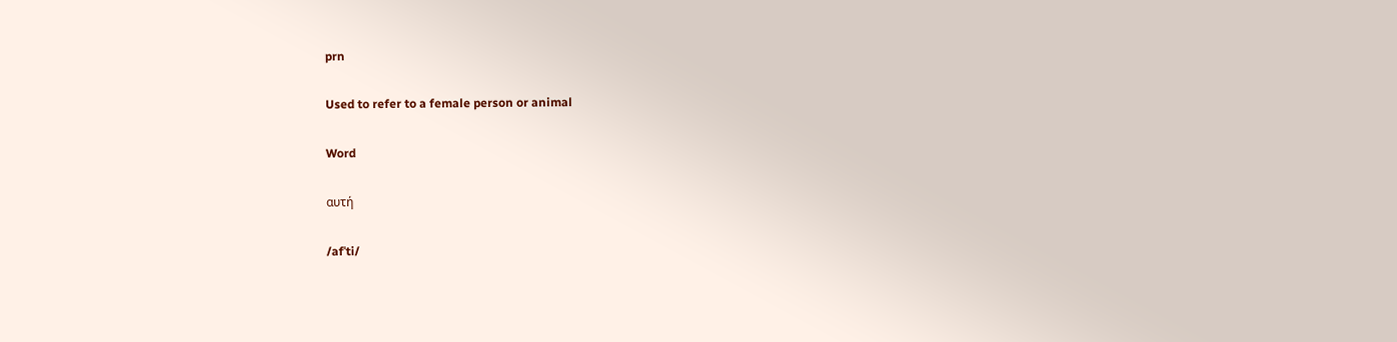prn

Used to refer to a female person or animal

Word

αυτή

/afˈti/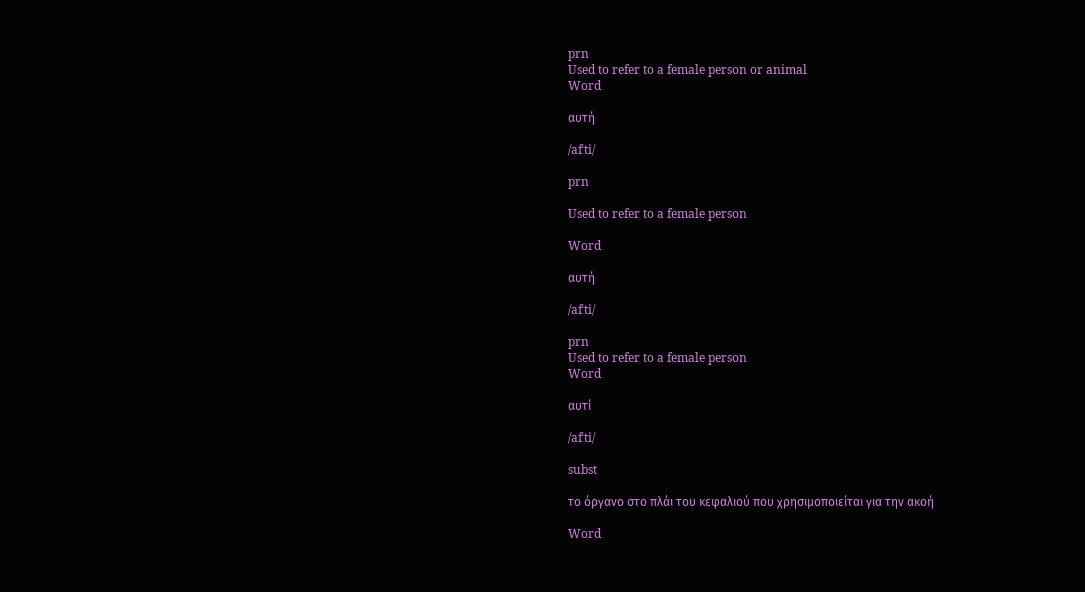prn
Used to refer to a female person or animal
Word

αυτή

/afˈti/

prn

Used to refer to a female person

Word

αυτή

/afˈti/

prn
Used to refer to a female person
Word

αυτί

/afˈti/

subst

το όργανο στο πλάι του κεφαλιού που χρησιμοποιείται για την ακοή

Word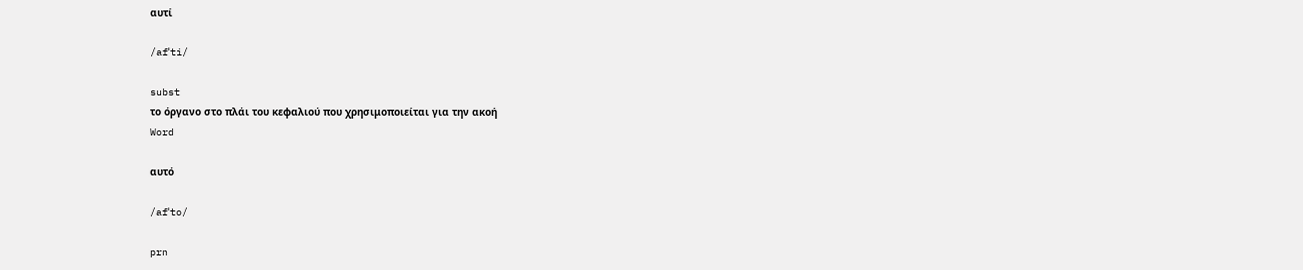αυτί

/afˈti/

subst
το όργανο στο πλάι του κεφαλιού που χρησιμοποιείται για την ακοή
Word

αυτό

/afˈto/

prn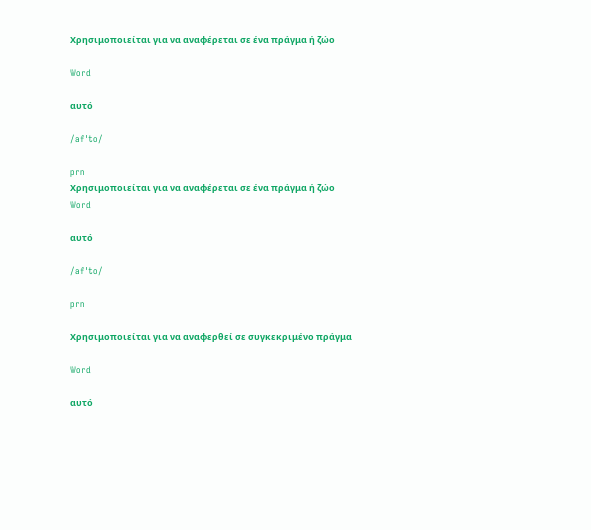Χρησιμοποιείται για να αναφέρεται σε ένα πράγμα ή ζώο

Word

αυτό

/afˈto/

prn
Χρησιμοποιείται για να αναφέρεται σε ένα πράγμα ή ζώο
Word

αυτό

/afˈto/

prn

Χρησιμοποιείται για να αναφερθεί σε συγκεκριμένο πράγμα

Word

αυτό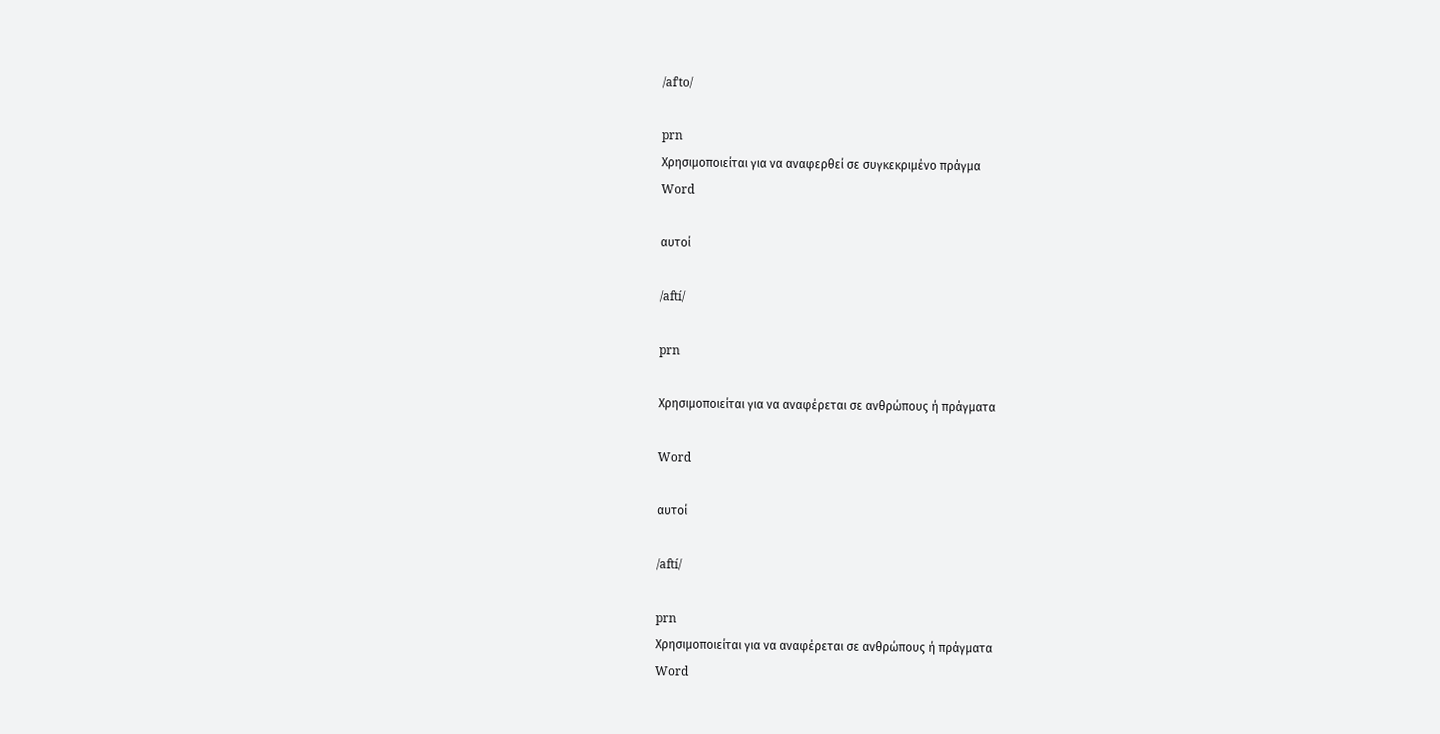/afˈto/

prn
Χρησιμοποιείται για να αναφερθεί σε συγκεκριμένο πράγμα
Word

αυτοί

/aftí/

prn

Χρησιμοποιείται για να αναφέρεται σε ανθρώπους ή πράγματα

Word

αυτοί

/aftí/

prn
Χρησιμοποιείται για να αναφέρεται σε ανθρώπους ή πράγματα
Word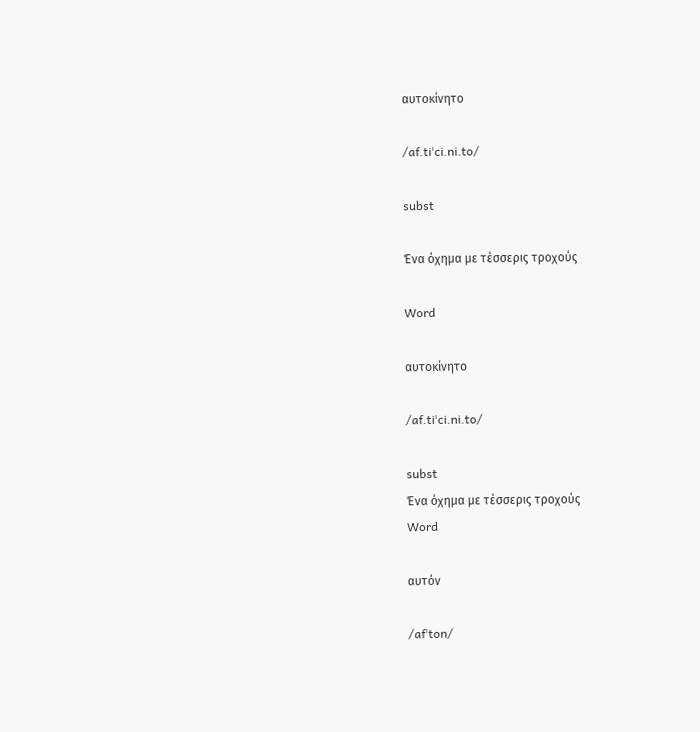αυτοκίνητο

/af.tiˈci.ni.to/

subst

Ένα όχημα με τέσσερις τροχούς

Word

αυτοκίνητο

/af.tiˈci.ni.to/

subst
Ένα όχημα με τέσσερις τροχούς
Word

αυτόν

/afˈton/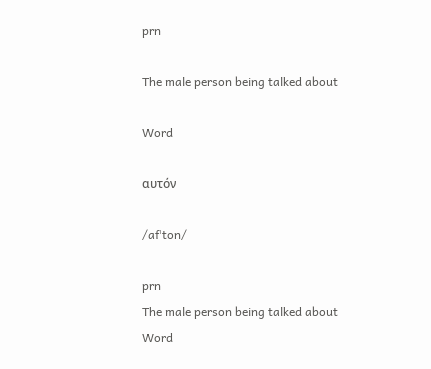prn

The male person being talked about

Word

αυτόν

/afˈton/

prn
The male person being talked about
Word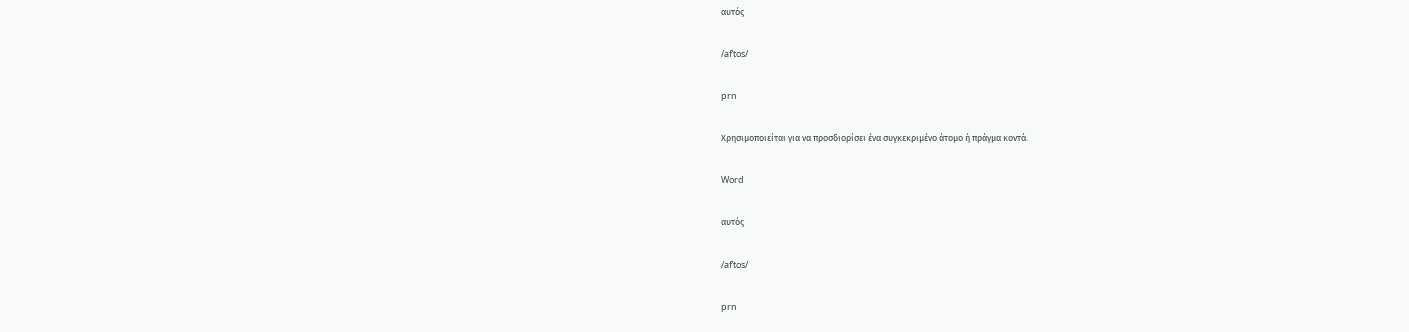αυτός

/afˈtos/

prn

Χρησιμοποιείται για να προσδιορίσει ένα συγκεκριμένο άτομο ή πράγμα κοντά.

Word

αυτός

/afˈtos/

prn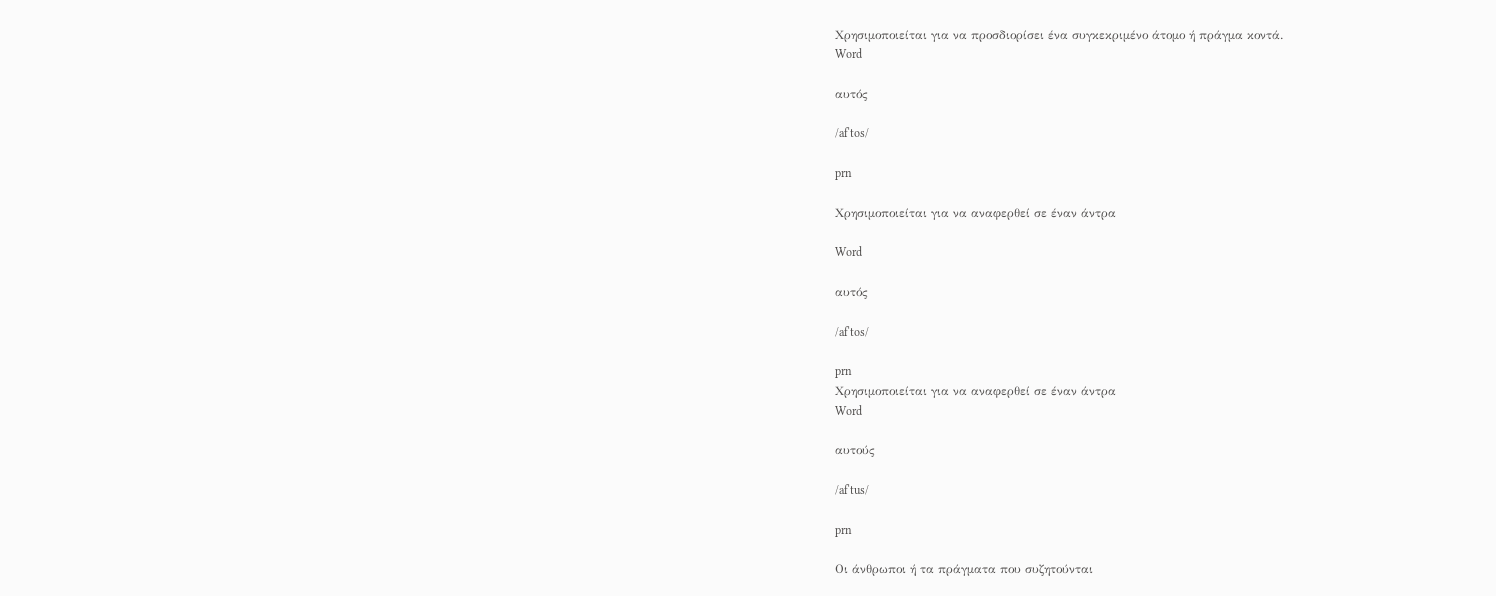Χρησιμοποιείται για να προσδιορίσει ένα συγκεκριμένο άτομο ή πράγμα κοντά.
Word

αυτός

/afˈtos/

prn

Χρησιμοποιείται για να αναφερθεί σε έναν άντρα

Word

αυτός

/afˈtos/

prn
Χρησιμοποιείται για να αναφερθεί σε έναν άντρα
Word

αυτούς

/afˈtus/

prn

Οι άνθρωποι ή τα πράγματα που συζητούνται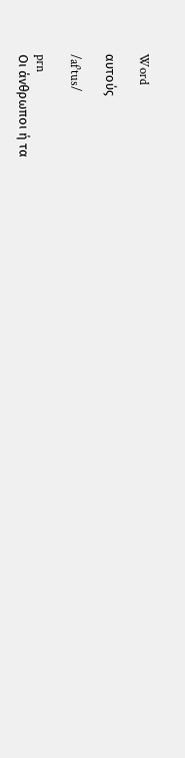Word

αυτούς

/afˈtus/

prn
Οι άνθρωποι ή τα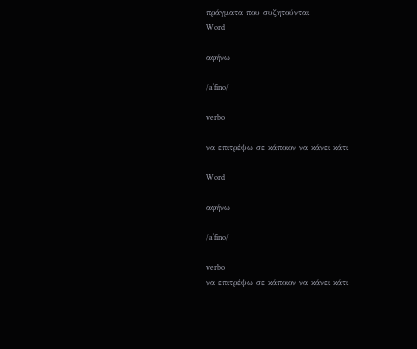πράγματα που συζητούνται
Word

αφήνω

/aˈfino/

verbo

να επιτρέψω σε κάποιον να κάνει κάτι

Word

αφήνω

/aˈfino/

verbo
να επιτρέψω σε κάποιον να κάνει κάτι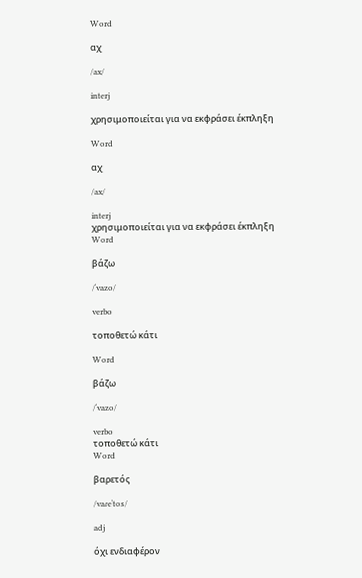Word

αχ

/ax/

interj

χρησιμοποιείται για να εκφράσει έκπληξη

Word

αχ

/ax/

interj
χρησιμοποιείται για να εκφράσει έκπληξη
Word

βάζω

/ˈvazo/

verbo

τοποθετώ κάτι

Word

βάζω

/ˈvazo/

verbo
τοποθετώ κάτι
Word

βαρετός

/vaɾeˈtos/

adj

όχι ενδιαφέρον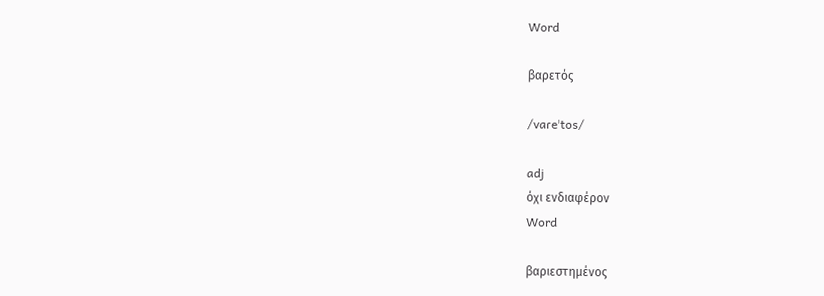Word

βαρετός

/vaɾeˈtos/

adj
όχι ενδιαφέρον
Word

βαριεστημένος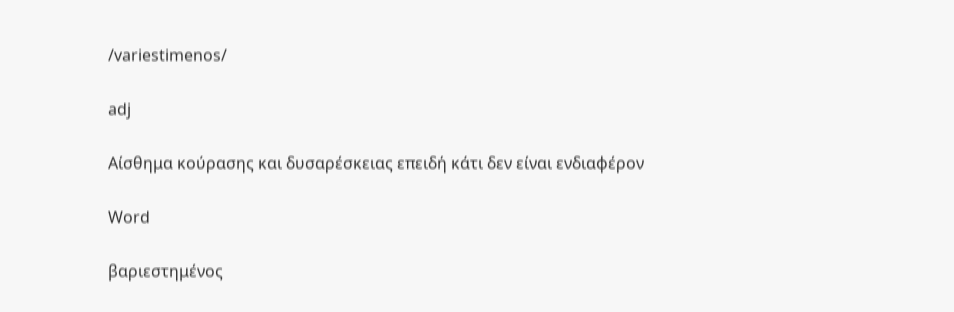/variestimenos/

adj

Αίσθημα κούρασης και δυσαρέσκειας επειδή κάτι δεν είναι ενδιαφέρον

Word

βαριεστημένος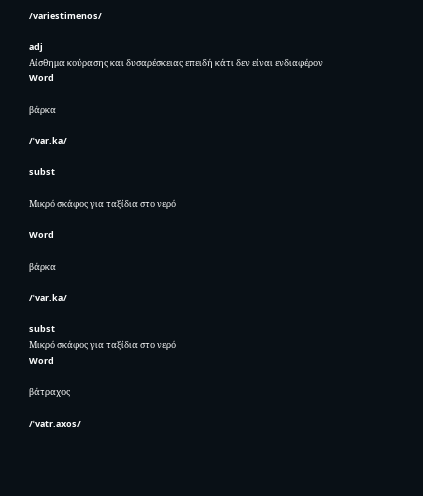/variestimenos/

adj
Αίσθημα κούρασης και δυσαρέσκειας επειδή κάτι δεν είναι ενδιαφέρον
Word

βάρκα

/ˈvar.ka/

subst

Μικρό σκάφος για ταξίδια στο νερό

Word

βάρκα

/ˈvar.ka/

subst
Μικρό σκάφος για ταξίδια στο νερό
Word

βάτραχος

/ˈvatr.axos/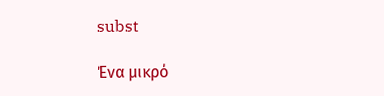subst

Ένα μικρό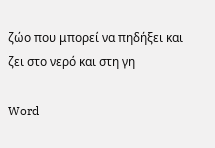ζώο που μπορεί να πηδήξει και ζει στο νερό και στη γη

Word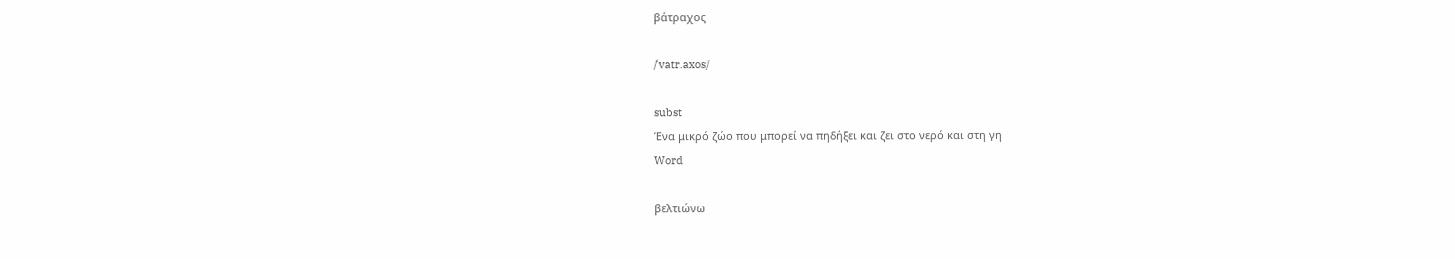βάτραχος

/ˈvatr.axos/

subst
Ένα μικρό ζώο που μπορεί να πηδήξει και ζει στο νερό και στη γη
Word

βελτιώνω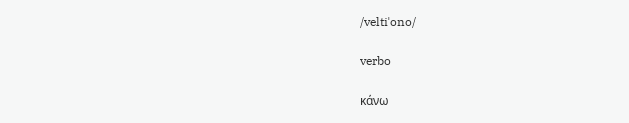/veltiˈono/

verbo

κάνω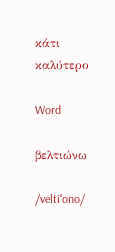κάτι καλύτερο

Word

βελτιώνω

/veltiˈono/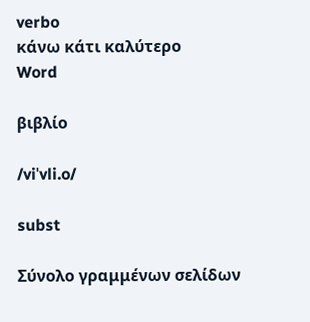verbo
κάνω κάτι καλύτερο
Word

βιβλίο

/viˈvli.o/

subst

Σύνολο γραμμένων σελίδων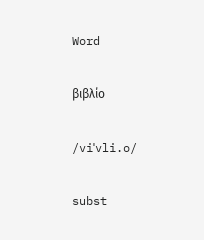Word

βιβλίο

/viˈvli.o/

subst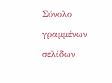Σύνολο γραμμένων σελίδων